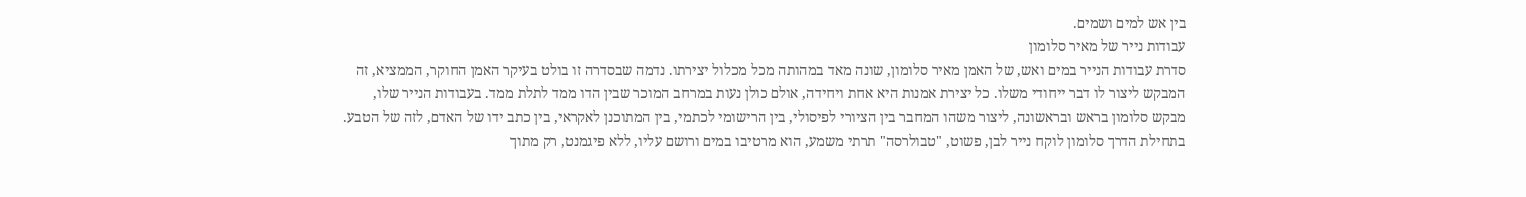בין אש למים ושמים.
עבודות נייר של מאיר סלומון
סדרת עבודות הנייר במים ואש, של האמן מאיר סלומון, שונה מאד במהותה מכל מכלול יצירתו. נדמה שבסדרה זו בולט בעיקר האמן החוקר, הממציא, זה המבקש ליצור לו דבר ייחודי משלו. כל יצירת אמנות היא אחת ויחידה, אולם כולן נעות במרחב המוכר שבין הדו ממד לתלת ממד. בעבודות הנייר שלו, מבקש סלומון בראש ובראשונה, ליצור משהו המחבר בין הציורי לפיסולי, בין הרישומי לכתמי, בין המתוכנן לאקראי, בין כתב ידו של האדם, לזה של הטבע.
בתחילת הדרך סלומון לוקח נייר לבן, פשוט, "טבולרסה" תרתי משמע, הוא מרטיבו במים ורושם עליו, ללא פיגמנט, רק מתוך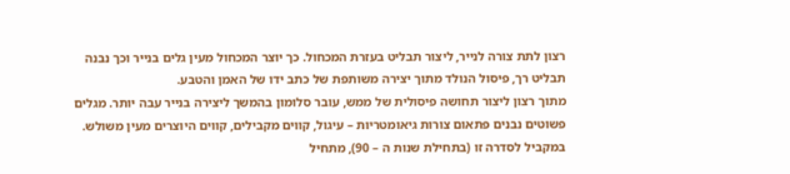רצון לתת צורה לנייר, ליצור תבליט בעזרת המכחול. כך יוצר המכחול מעין גלים בנייר וכך נבנה תבליט רך, פיסול הנולד מתוך יצירה משותפת של כתב ידו של האמן והטבע.
מתוך רצון ליצור תחושה פיסולית של ממש, עובר סלומון בהמשך ליצירה בנייר עבה יותר. מגלים פשוטים נבנים פתאום צורות גיאומטריות – עיגול, קווים מקבילים, קווים היוצרים מעין משולש.
במקביל לסדרה זו (בתחילת שנות ה – 90), מתחיל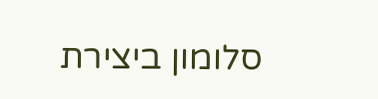סלומון ביצירת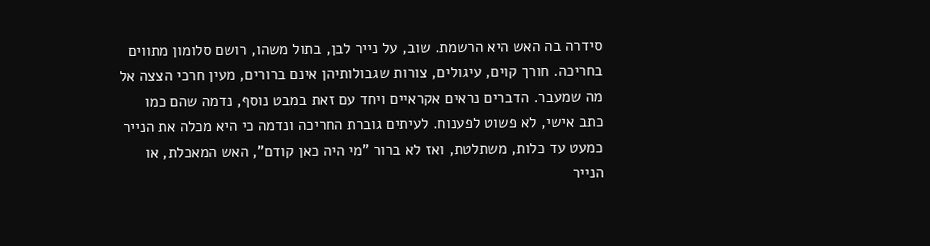סידרה בה האש היא הרשמת. שוב, על נייר לבן, בתול משהו, רושם סלומון מתווים בחריכה. חורך קוים, עיגולים, צורות שגבולותיהן אינם ברורים, מעין חרכי הצצה אל מה שמעבר. הדברים נראים אקראיים ויחד עם זאת במבט נוסף, נדמה שהם כמו כתב אישי, לא פשוט לפענוח. לעיתים גוברת החריכה ונדמה כי היא מכלה את הנייר כמעט עד כלות, משתלטת, ואז לא ברור "מי היה כאן קודם", האש המאכלת, או הנייר